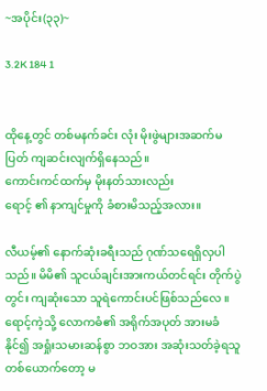~အပိုင်း(၃၃)~

3.2K 184 1


ထိုနေ့တွင် တစ်မနက်ခင်း လုံး မိုးဖွဲများအဆက်မပြတ် ကျဆင်းလျက်ရှိနေသည်။
ကောင်းကင်ထက်မှ မိုးနတ်သားလည်း
ရောင့် ၏ နာကျင်မှုကို ခံစားမိသည့်အလား။

လီယမ့်၏ နောက်ဆုံးခရီးသည် ဂုဏ်သရေရှိလှပါသည်။ မိမိ၏ သူငယ်ချင်းအားကယ်တင်ရင်း တိုက်ပွဲတွင်း ကျဆုံးသော သူရဲကောင်းပင်ဖြစ်သည်လေ ။ ရောင့်ကဲ့သို့ လောကဓံ၏ အရိုက်အပုတ် အားမခံနိုင်၍ အရှုံးသမားဆန်စွာ ဘဝအား အဆုံးသတ်ခဲ့ရသူတစ်ယောက်တော့ မ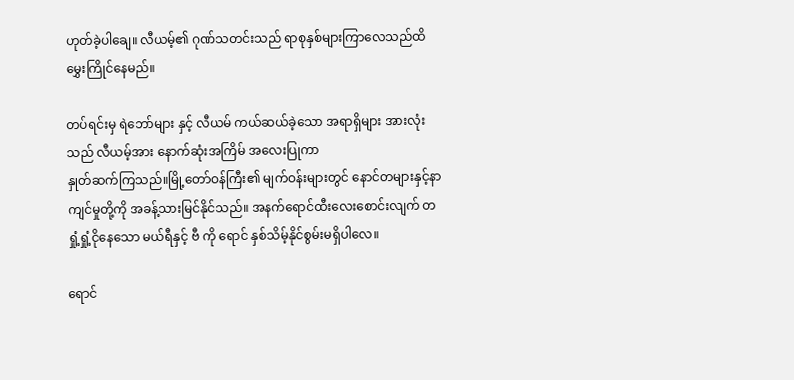ဟုတ်ခဲ့ပါချေ။ လီယမ့်၏ ဂုဏ်သတင်းသည် ရာစုနှစ်များကြာလေသည်ထိ မွှေးကြိုင်နေမည်။

တပ်ရင်းမှ ရဲဘော်များ နှင့် လီယမ် ကယ်ဆယ်ခဲ့သော အရာရှိများ အားလုံးသည် လီယမ့်အား နောက်ဆုံးအကြိမ် အလေးပြုကာ
နှုတ်ဆက်ကြသည်။မြို့တော်ဝန်ကြီး၏ မျက်ဝန်းများတွင် နောင်တများနှင့်နာကျင်မှုတို့ကို အခန့်သားမြင်နိုင်သည်။ အနက်ရောင်ထီးလေးစောင်းလျက် တရှုံ့ရှုံ့ငိုနေသော မယ်ရီနှင့် ဗီ ကို ရောင် နှစ်သိမ့်နိုင်စွမ်းမရှိပါလေ။

ရောင်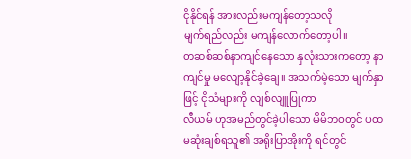ငိုနိုင်ရန် အားလည်းမကျန်တော့သလို
မျက်ရည်လည်း မကျန်လောက်တော့ပါ။
တဆစ်ဆစ်နာကျင်နေသော နှလုံးသားကတော့ နာကျင်မှု မလျော့နိုင်ခဲ့ချေ။ အသက်မဲ့သော မျက်နှာဖြင့် ငိုသံများကို လျစ်လျူပြုကာ
လီယမ် ဟုအမည်တွင်ခဲ့ပါသော မိမိဘဝတွင် ပထမဆုံးချစ်ရသူ၏ အရိုးပြာအိုးကို ရင်တွင်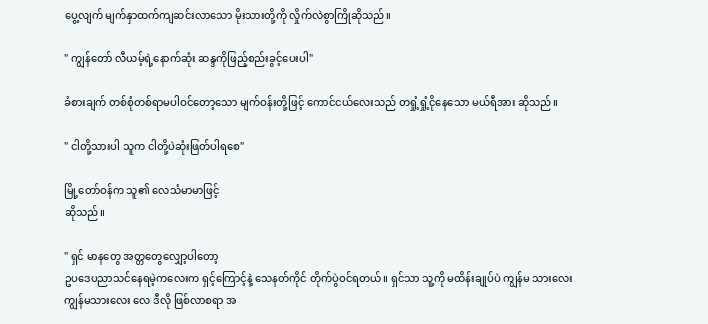ပွေ့လျက် မျက်နှာထက်ကျဆင်းလာသော မိုးသားတို့ကို လှိုက်လဲစွာကြိုဆိုသည်။

" ကျွန်တော် လီယမ့်ရဲ့နောက်ဆုံး ဆန္ဒကိုဖြည့်စည်းခွင့်ပေးပါ"

ခံစားချက် တစ်စုံတစ်ရာမပါဝင်တော့သော မျက်ဝန်းတို့ဖြင့် ကောင်ငယ်လေးသည် တရှုံ့ရှုံ့ငိုနေသော မယ်ရီအား ဆိုသည်။

" ငါတို့သားပါ သူက ငါတို့ပဲဆုံးဖြတ်ပါရစေ"

မြို့တော်ဝန်က သူ၏ လေသံမာမာဖြင့်
ဆိုသည်။

" ရှင် မာနတွေ အတ္တတွေလျှော့ပါတော့
ဥပဒေပညာသင်နေရမဲ့ကလေးက ရှင့်ကြောင့်နဲ့ သေနတ်ကိုင် တိုက်ပွဲဝင်ရတယ်။ ရှင်သာ သူ့ကို မထိန်းချုပ်ပဲ ကျွန်မ သားလေး
ကျွန်မသားလေး လေ ဒီလို ဖြစ်လာစရာ အ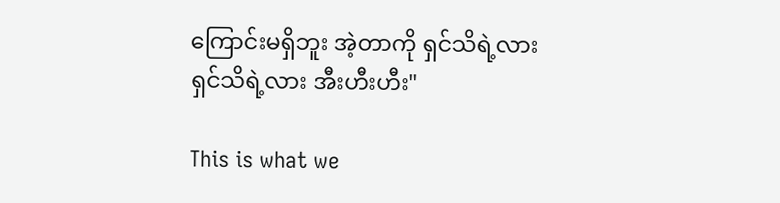ကြောင်းမရှိဘူး အဲ့တာကို ရှင်သိရဲ့လား
ရှင်သိရဲ့လား အီးဟီးဟီး"

This is what we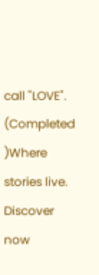call "LOVE". (Completed )Where stories live. Discover now